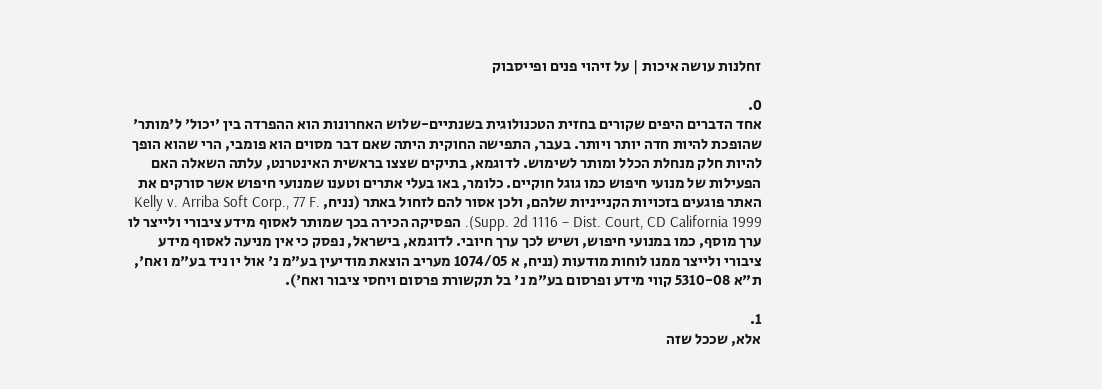זחלנות עושה איכות | על זיהוי פנים ופייסבוק

0.
אחד הדברים היפים שקורים בחזית הטכנולוגית בשנתיים-שלוש האחרונות הוא ההפרדה בין 'יכול' ל'מותר' שהופכת להיות חדה יותר ויותר. בעבר, התפישה החוקית היתה שאם דבר מסוים הוא פומבי, הרי שהוא הופך להיות חלק מנחלת הכלל ומותר לשימוש. לדוגמא, בתיקים שצצו בראשית האינטרנט, עלתה השאלה האם הפעילות של מנועי חיפוש כמו גוגל חוקיים. כלומר, באו בעלי אתרים וטענו שמנועי חיפוש אשר סורקים את האתר פוגעים בזכויות הקנייניות שלהם, ולכן אסור להם לזחול באתר (נניח, Kelly v. Arriba Soft Corp., 77 F. Supp. 2d 1116 – Dist. Court, CD California 1999). הפסיקה הכירה בכך שמותר לאסוף מידע ציבורי ולייצר לו ערך מוסף, כמו במנועי חיפוש, ושיש לכך ערך חיובי. לדוגמא, בישראל, נפסק כי אין מניעה לאסוף מידע ציבורי ולייצר ממנו לוחות מודעות (נניח, א 1074/05 מעריב הוצאת מודיעין בע"מ נ' אול יו ניד בע"מ ואח', ת"א 5310-08 קווי מידע ופרסום בע"מ נ' בל תקשורת פרסום ויחסי ציבור ואח').

1.
אלא, שככל שזה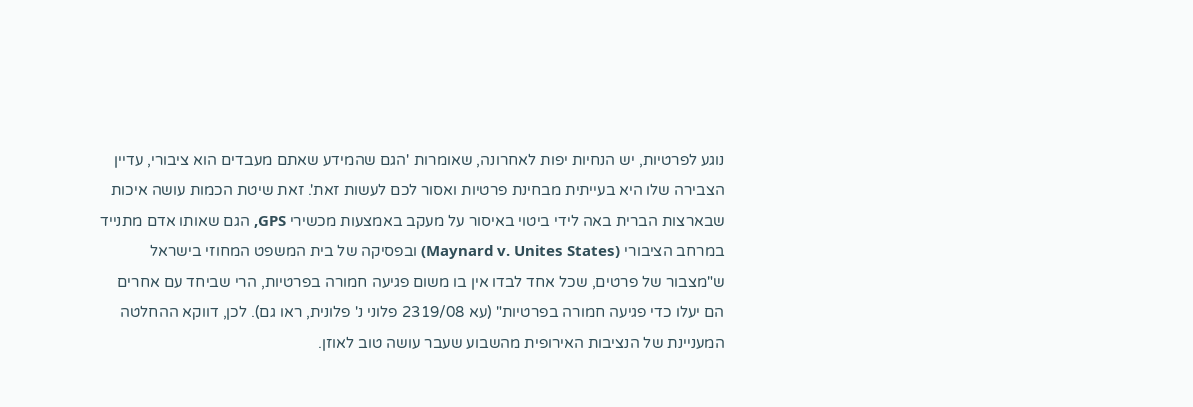נוגע לפרטיות, יש הנחיות יפות לאחרונה, שאומרות 'הגם שהמידע שאתם מעבדים הוא ציבורי, עדיין הצבירה שלו היא בעייתית מבחינת פרטיות ואסור לכם לעשות זאת'. זאת שיטת הכמות עושה איכות שבארצות הברית באה לידי ביטוי באיסור על מעקב באמצעות מכשירי GPS, הגם שאותו אדם מתנייד במרחב הציבורי (Maynard v. Unites States) ובפסיקה של בית המשפט המחוזי בישראל ש"מצבור של פרטים, שכל אחד לבדו אין בו משום פגיעה חמורה בפרטיות, הרי שביחד עם אחרים הם יעלו כדי פגיעה חמורה בפרטיות" (עא 2319/08 פלוני נ' פלונית, ראו גם). לכן, דווקא ההחלטה המעניינת של הנציבות האירופית מהשבוע שעבר עושה טוב לאוזן.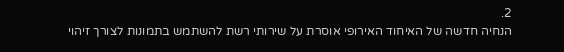2.
הנחיה חדשה של האיחוד האירופי אוסרת על שירותי רשת להשתמש בתמונות לצורך זיהוי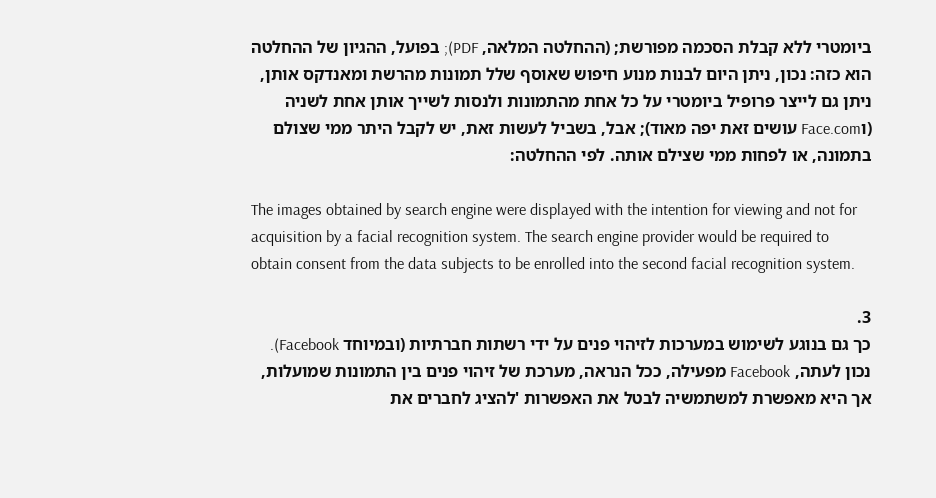ביומטרי ללא קבלת הסכמה מפורשת; (ההחלטה המלאה, PDF); בפועל, ההגיון של ההחלטה הוא כזה: נכון, ניתן היום לבנות מנוע חיפוש שאוסף שלל תמונות מהרשת ומאנדקס אותן, ניתן גם לייצר פרופיל ביומטרי על כל אחת מהתמונות ולנסות לשייך אותן אחת לשניה (וFace.com עושים זאת יפה מאוד); אבל, בשביל לעשות זאת, יש לקבל היתר ממי שצולם בתמונה, או לפחות ממי שצילם אותה. לפי ההחלטה:

The images obtained by search engine were displayed with the intention for viewing and not for acquisition by a facial recognition system. The search engine provider would be required to obtain consent from the data subjects to be enrolled into the second facial recognition system.

3.
כך גם בנוגע לשימוש במערכות לזיהוי פנים על ידי רשתות חברתיות (ובמיוחד Facebook). נכון לעתה, Facebook מפעילה, ככל הנראה, מערכת של זיהוי פנים בין התמונות שמועלות, אך היא מאפשרת למשתמשיה לבטל את האפשרות 'להציג לחברים את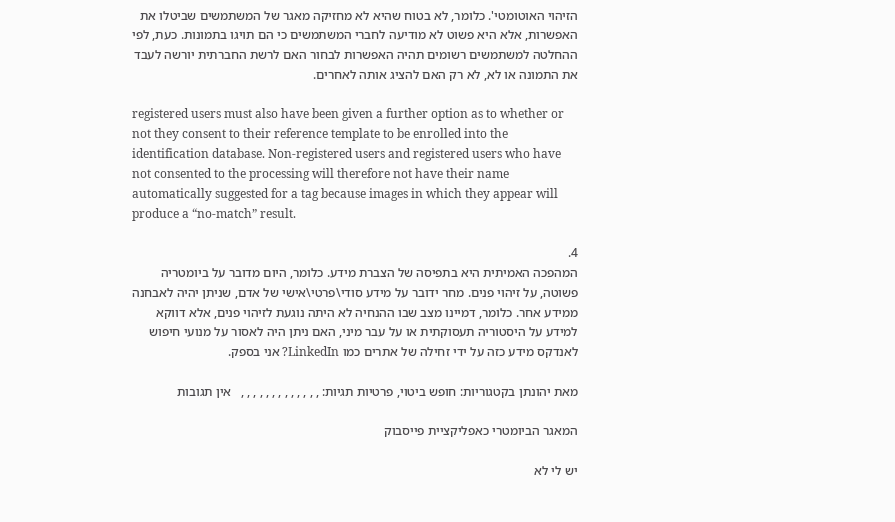הזיהוי האוטומטי'. כלומר, לא בטוח שהיא לא מחזיקה מאגר של המשתמשים שביטלו את האפשרות, אלא היא פשוט לא מודיעה לחברי המשתמשים כי הם תויגו בתמונות. כעת, לפי ההחלטה למשתמשים רשומים תהיה האפשרות לבחור האם לרשת החברתית יורשה לעבד את התמונה או לא, לא רק האם להציג אותה לאחרים.

registered users must also have been given a further option as to whether or not they consent to their reference template to be enrolled into the identification database. Non-registered users and registered users who have not consented to the processing will therefore not have their name automatically suggested for a tag because images in which they appear will produce a “no-match” result.

4.
המהפכה האמיתית היא בתפיסה של הצברת מידע. כלומר, היום מדובר על ביומטריה פשוטה, על זיהוי פנים. מחר ידובר על מידע סודי\פרטי\אישי של אדם, שניתן יהיה לאבחנה ממידע אחר. כלומר, דמיינו מצב שבו ההנחיה לא היתה נוגעת לזיהוי פנים, אלא דווקא למידע על היסטוריה תעסוקתית או על עבר מיני, האם ניתן היה לאסור על מנועי חיפוש לאנדקס מידע כזה על ידי זחילה של אתרים כמו LinkedIn? אני בספק.

מאת יהונתן בקטגוריות: חופש ביטוי, פרטיות תגיות: , , , , , , , , , , , , ,   אין תגובות

המאגר הביומטרי כאפליקציית פייסבוק

יש לי לא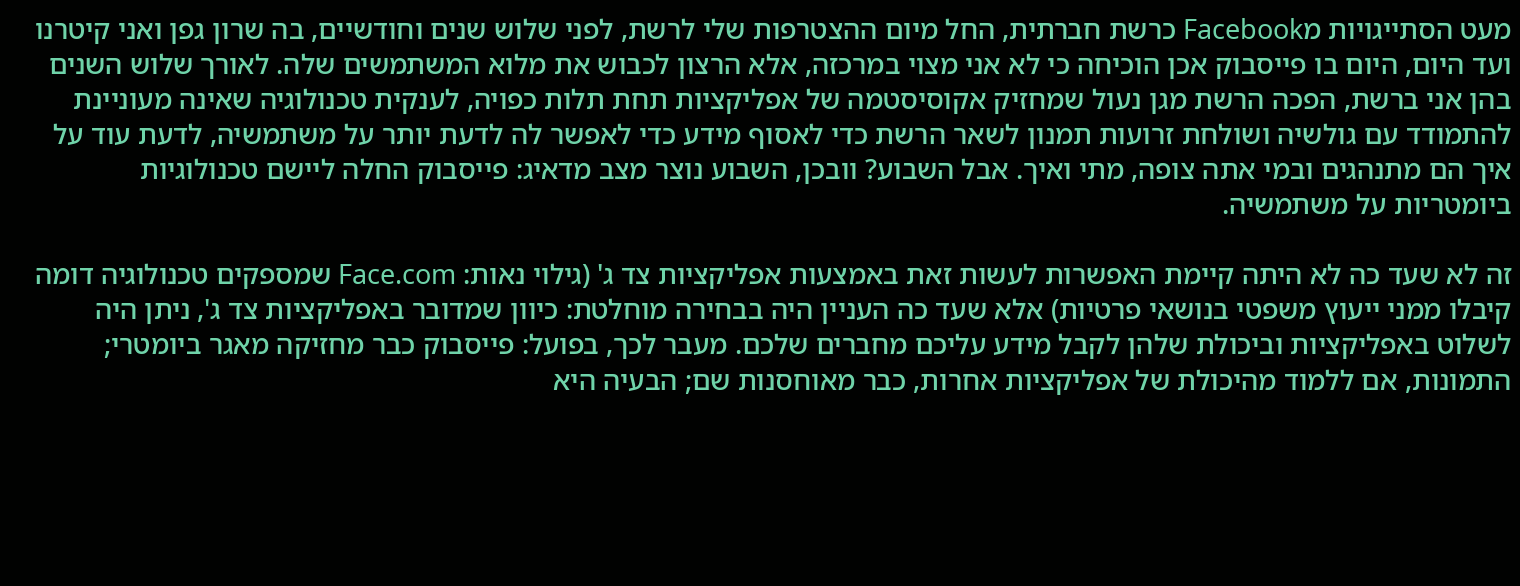מעט הסתייגויות מFacebook כרשת חברתית, החל מיום ההצטרפות שלי לרשת, לפני שלוש שנים וחודשיים, בה שרון גפן ואני קיטרנו ועד היום, היום בו פייסבוק אכן הוכיחה כי לא אני מצוי במרכזה, אלא הרצון לכבוש את מלוא המשתמשים שלה. לאורך שלוש השנים בהן אני ברשת, הפכה הרשת מגן נעול שמחזיק אקוסיסטמה של אפליקציות תחת תלות כפויה, לענקית טכנולוגיה שאינה מעוניינת להתמודד עם גולשיה ושולחת זרועות תמנון לשאר הרשת כדי לאסוף מידע כדי לאפשר לה לדעת יותר על משתמשיה, לדעת עוד על איך הם מתנהגים ובמי אתה צופה, מתי ואיך. אבל השבוע? וובכן, השבוע נוצר מצב מדאיג: פייסבוק החלה ליישם טכנולוגיות ביומטריות על משתמשיה.

זה לא שעד כה לא היתה קיימת האפשרות לעשות זאת באמצעות אפליקציות צד ג' (גילוי נאות: Face.com שמספקים טכנולוגיה דומה קיבלו ממני ייעוץ משפטי בנושאי פרטיות) אלא שעד כה העניין היה בבחירה מוחלטת: כיוון שמדובר באפליקציות צד ג', ניתן היה לשלוט באפליקציות וביכולת שלהן לקבל מידע עליכם מחברים שלכם. מעבר לכך, בפועל: פייסבוק כבר מחזיקה מאגר ביומטרי; התמונות, אם ללמוד מהיכולת של אפליקציות אחרות, כבר מאוחסנות שם; הבעיה היא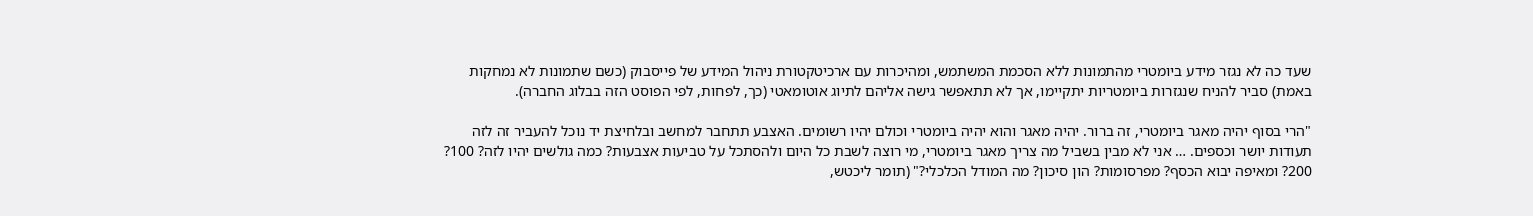שעד כה לא נגזר מידע ביומטרי מהתמונות ללא הסכמת המשתמש, ומהיכרות עם ארכיטקטורת ניהול המידע של פייסבוק (כשם שתמונות לא נמחקות באמת) סביר להניח שנגזרות ביומטריות יתקיימו, אך לא תתאפשר גישה אליהם לתיוג אוטומאטי (כך, לפחות, לפי הפוסט הזה בבלוג החברה).

"הרי בסוף יהיה מאגר ביומטרי, זה ברור. יהיה מאגר והוא יהיה ביומטרי וכולם יהיו רשומים. האצבע תתחבר למחשב ובלחיצת יד נוכל להעביר זה לזה תעודות יושר וכספים. … אני לא מבין בשביל מה צריך מאגר ביומטרי, מי רוצה לשבת כל היום ולהסתכל על טביעות אצבעות? כמה גולשים יהיו לזה? 100? 200? ומאיפה יבוא הכסף? מפרסומות? הון סיכון? מה המודל הכלכלי?" (תומר ליכטש,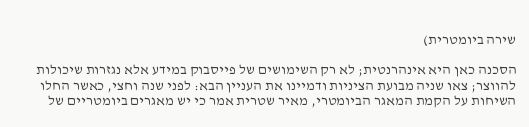שירה ביומטרית)

הסכנה כאן היא אינהרנטית; לא רק השימושים של פייסבוק במידע אלא נגזרות שיכולות להווצר; צאו שניה מבועת הציניות ודמיינו את העניין הבא: לפני שנה וחצי, כאשר החלו השיחות על הקמת המאגר הביומטרי, מאיר שטרית אמר כי יש מאגרים ביומטריים של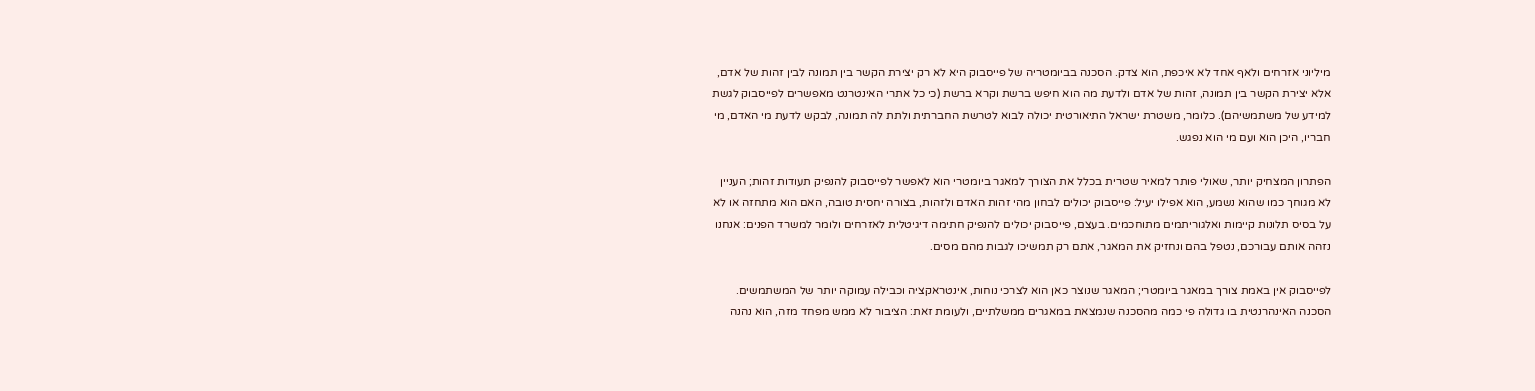מיליוני אזרחים ולאף אחד לא איכפת, הוא צדק. הסכנה בביומטריה של פייסבוק היא לא רק יצירת הקשר בין תמונה לבין זהות של אדם, אלא יצירת הקשר בין תמונה, זהות של אדם ולדעת מה הוא חיפש ברשת וקרא ברשת (כי כל אתרי האינטרנט מאפשרים לפייסבוק לגשת למידע של משתמשיהם). כלומר, משטרת ישראל התיאורטית יכולה לבוא לטרשת החברתית ולתת לה תמונה, לבקש לדעת מי האדם, מי חבריו, היכן הוא ועם מי הוא נפגש.

הפתרון המצחיק יותר, שאולי פותר למאיר שטרית בכלל את הצורך למאגר ביומטרי הוא לאפשר לפייסבוק להנפיק תעודות זהות; העניין לא מגוחך כמו שהוא נשמע, הוא אפילו יעיל: פייסבוק יכולים לבחון מהי זהות האדם ולזהות, בצורה יחסית טובה, האם הוא מתחזה או לא על בסיס תלונות קיימות ואלגוריתמים מתוחכמים. בעצם, פייסבוק יכולים להנפיק חתימה דיגיטלית לאזרחים ולומר למשרד הפנים: אנחנו נזהה אותם עבורכם, נטפל בהם ונחזיק את המאגר, אתם רק תמשיכו לגבות מהם מסים.

לפייסבוק אין באמת צורך במאגר ביומטרי; המאגר שנוצר כאן הוא לצרכי נוחות, אינטראקציה וכבילה עמוקה יותר של המשתמשים. הסכנה האינהרנטית בו גדולה פי כמה מהסכנה שנמצאת במאגרים ממשלתיים, ולעומת זאת: הציבור לא ממש מפחד מזה, הוא נהנה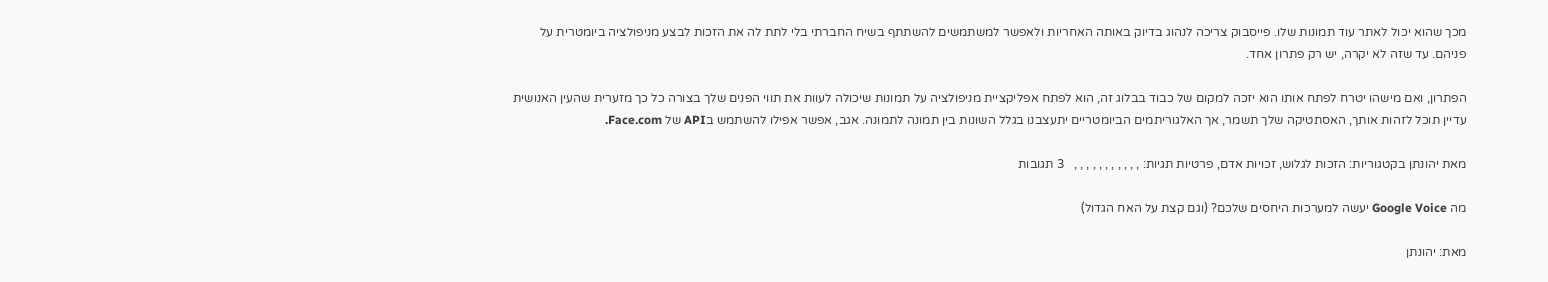מכך שהוא יכול לאתר עוד תמונות שלו. פייסבוק צריכה לנהוג בדיוק באותה האחריות ולאפשר למשתמשים להשתתף בשיח החברתי בלי לתת לה את הזכות לבצע מניפולציה ביומטרית על פניהם. עד שזה לא יקרה, יש רק פתרון אחד.

הפתרון, ואם מישהו יטרח לפתח אותו הוא יזכה למקום של כבוד בבלוג זה, הוא לפתח אפליקציית מניפולציה על תמונות שיכולה לעוות את תווי הפנים שלך בצורה כל כך מזערית שהעין האנושית עדיין תוכל לזהות אותך, האסתטיקה שלך תשמר, אך האלגוריתמים הביומטריים יתעצבנו בגלל השונות בין תמונה לתמונה. אגב, אפשר אפילו להשתמש בAPI של Face.com.

מאת יהונתן בקטגוריות: הזכות לגלוש, זכויות אדם, פרטיות תגיות: , , , , , , , , , , ,   3 תגובות

מה Google Voice יעשה למערכות היחסים שלכם? (וגם קצת על האח הגדול)

מאת: יהונתן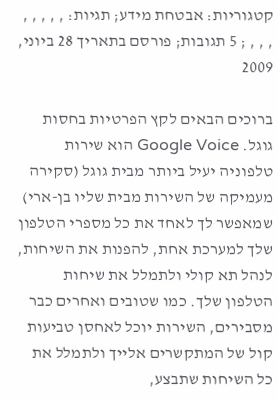קטגוריות: אבטחת מידע; תגיות: , , , , , , , , ; 5 תגובות; פורסם בתאריך 28 ביוני, 2009

ברוכים הבאים לקץ הפרטיות בחסות גוגל. Google Voice הוא שירות טלפוניה יעיל ביותר מבית גוגל (סקירה מעמיקה של השירות מבית שליו בן-ארי) שמאפשר לך לאחד את כל מספרי הטלפון שלך למערכת אחת, להפנות את השיחות, לנהל תא קולי ולתמלל את שיחות הטלפון שלך. כמו שטובים ואחרים כבר מסבירים, השירות יוכל לאחסן טביעות קול של המתקשרים אלייך ולתמלל את כל השיחות שתבצע,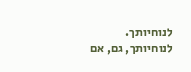לנוחיותך. לנוחיותך, גם, אם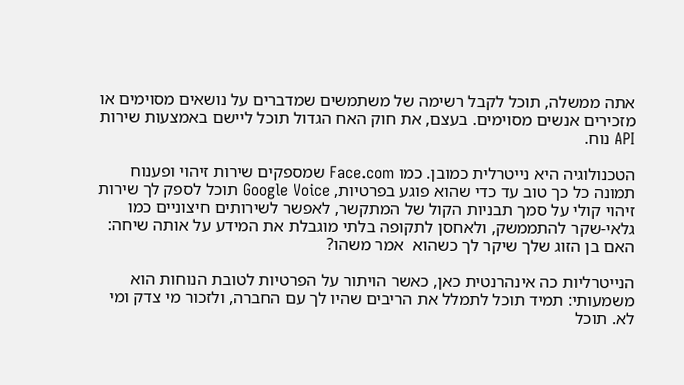אתה ממשלה, תוכל לקבל רשימה של משתמשים שמדברים על נושאים מסוימים או מזכירים אנשים מסוימים. בעצם, את חוק האח הגדול תוכל ליישם באמצעות שירות API נוח.

הטכנולוגיה היא נייטרלית כמובן. כמו Face.com שמספקים שירות זיהוי ופענוח תמונה כל כך טוב עד כדי שהוא פוגע בפרטיות, Google Voice תוכל לספק לך שירות זיהוי קולי על סמך תבניות הקול של המתקשר, לאפשר לשירותים חיצוניים כמו גלאי-שקר להתממשק, ולאחסן לתקופה בלתי מוגבלת את המידע על אותה שיחה: האם בן הזוג שלך שיקר לך כשהוא  אמר משהו?

הנייטרליות כה אינהרנטית כאן, כאשר הויתור על הפרטיות לטובת הנוחות הוא משמעותי: תמיד תוכל לתמלל את הריבים שהיו לך עם החברה, ולזכור מי צדק ומי לא. תוכל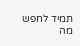תמיד לחפש מה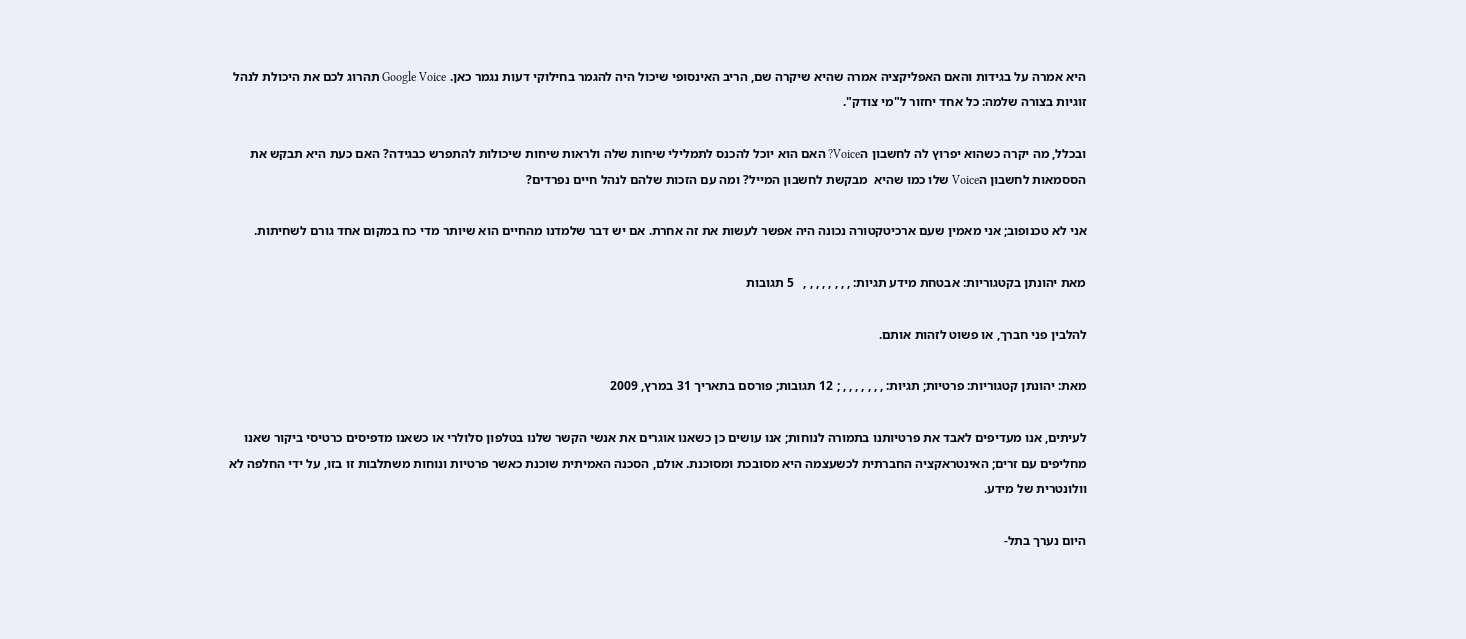היא אמרה על בגידות והאם האפליקציה אמרה שהיא שיקרה שם, הריב האינסופי שיכול היה להגמר בחילוקי דעות נגמר כאן. Google Voice תהרוג לכם את היכולת לנהל זוגיות בצורה שלמה: כל אחד יחזור ל"מי צודק".

ובכלל, מה יקרה כשהוא יפרוץ לה לחשבון הVoice? האם הוא יוכל להכנס לתמלילי שיחות שלה ולראות שיחות שיכולות להתפרש כבגידה? האם כעת היא תבקש את  הססמאות לחשבון הVoice שלו כמו שהיא  מבקשת לחשבון המייל? ומה עם הזכות שלהם לנהל חיים נפרדים?

אני לא טכנופוב; אני מאמין שעם ארכיטקטורה נכונה היה אפשר לעשות את זה אחרת. אם יש דבר שלמדנו מהחיים הוא שיותר מדי כח במקום אחד גורם לשחיתות.

מאת יהונתן בקטגוריות: אבטחת מידע תגיות: , , , , , , , ,   5 תגובות

להלבין פני חברך, או פשוט לזהות אותם.

מאת: יהונתן קטגוריות: פרטיות; תגיות: , , , , , , , ; 12 תגובות; פורסם בתאריך 31 במרץ, 2009

לעיתים, אנו מעדיפים לאבד את פרטיותנו בתמורה לנוחות; אנו עושים כן כשאנו אוגרים את אנשי הקשר שלנו בטלפון סלולרי או כשאנו מדפיסים כרטיסי ביקור שאנו מחליפים עם זרים; האינטראקציה החברתית לכשעצמה היא מסובכת ומסוכנת. אולם, הסכנה האמיתית שוכנת כאשר פרטיות ונוחות משתלבות זו בזו, על ידי החלפה לא וולונטרית של מידע.

היום נערך בתל-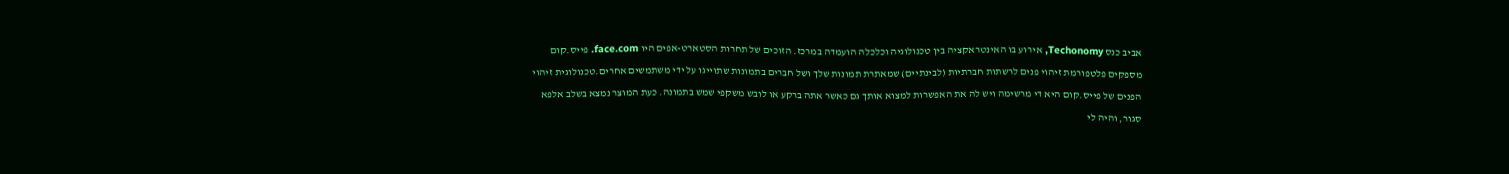אביב כנס Techonomy, אירוע בו האינטראקציה בין טכנולוגיה וכלכלה הועמדה במרכז. הזוכים של תחרות הסטארט-אפים היו face.com. פייס.קום מספקים פלטפורמת זיהוי פנים לרשתות חברתיות (לבינתיים) שמאתרת תמונות שלך ושל חברים בתמונות שתוייגו על ידי משתמשים אחרים.טכנולוגית זיהוי הפנים של פייס.קום היא די מרשימה ויש לה את האפשרות למצוא אותך גם כאשר אתה ברקע או לובש משקפי שמש בתמונה. כעת המוצר נמצא בשלב אלפא סגור, והיה לי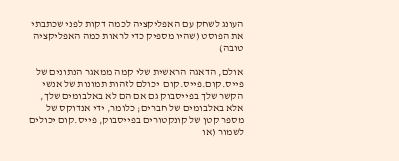העונג לשחק עם האפליקציה לכמה דקות לפני שכתבתי את הפוסט (שהיו מספיק כדי לראות כמה האפליקציה טובה)

אולם, הדאגה הראשית שלי קמה ממאגר הנתונים של פייס.קום.פייס.קום  יכולם לזהות תמונות של אנשי הקשר שלך בפייסבוק גם אם הם לא באלבומים שלך, אלא באלבומים של חברים; כלומר, ידי אנדוקס של מספר קטן של קונקטורים בפייסבוק, פייס.קום יכולים לשמור (או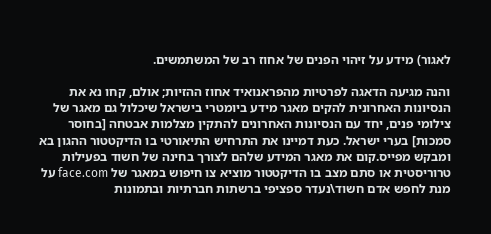לאגור) מידע על זיהוי הפנים של אחוז רב של המשתמשים.

והנה מגיעה הדאגה לפרטיות מהפראנואיד אחוז ההזיות; אולם, קחו נא את הנסיונות האחרונית להקים מאגר מידע ביומטרי בישראל שיכלול גם מאגר של צילומי פנים, יחד עם הנסיונות האחרונים להתקין מצלמות אבטחה [בחוסר סמכות] בערי ישראל. כעת דמיינו את התרחיש התיאורטי בו הדיקטטור ההגון בא ומבקש מפייס.קום את מאגר המידע שלהם לצורך בחינה של חשוד בפעילות טרוריסטית או סתם מצב בו הדיקטטור מוציא צו חיפוש במאגר של face.com על מנת לחפש אדם חשוד\נעדר ספציפי ברשתות חברתיות ובתמונות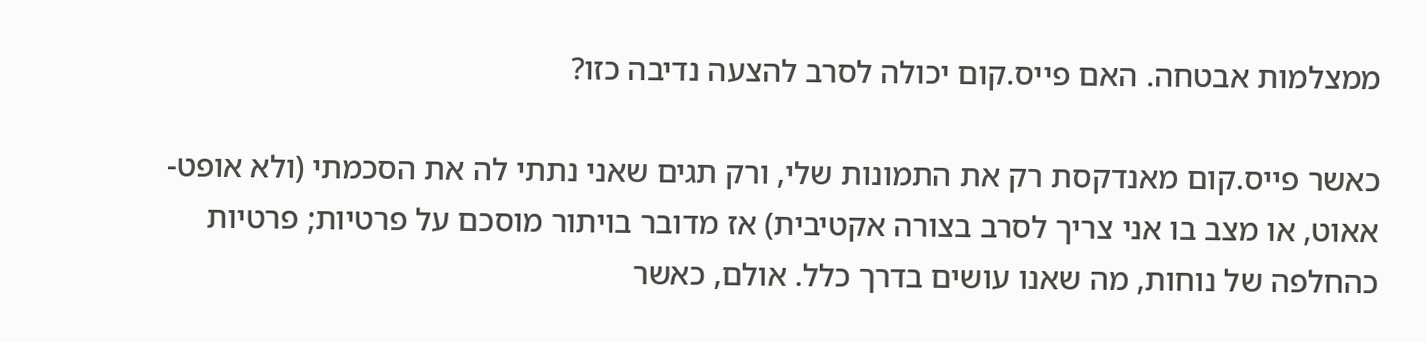ממצלמות אבטחה. האם פייס.קום יכולה לסרב להצעה נדיבה כזו?

כאשר פייס.קום מאנדקסת רק את התמונות שלי, ורק תגים שאני נתתי לה את הסכמתי (ולא אופט-אאוט, או מצב בו אני צריך לסרב בצורה אקטיבית) אז מדובר בויתור מוסכם על פרטיות; פרטיות כהחלפה של נוחות, מה שאנו עושים בדרך כלל. אולם, כאשר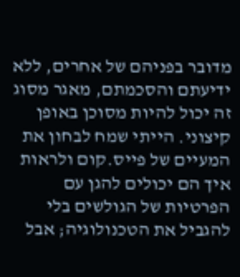מדובר בפניהם של אחרים, ללא ידיעתם והסכמתם, מאגר מסוג זה יכול להיות מסוכן באופן קיצוני. הייתי שמח לבחון את המעיים של פייס.קום ולראות איך הם יכולים להגן עם הפרטיות של הגולשים בלי להגביל את הטכנולוגיה; אבל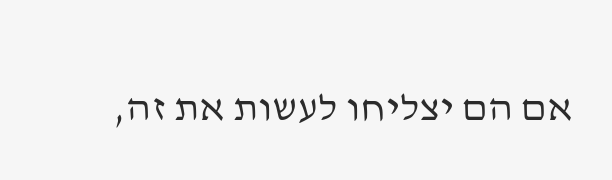אם הם יצליחו לעשות את זה,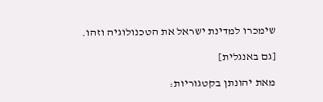שימכרו למדינת ישראל את הטכנולוגיה וזהו.

[גם באנגלית]

מאת יהונתן בקטגוריות: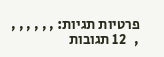פרטיות תגיות: , , , , , , ,   12 תגובות